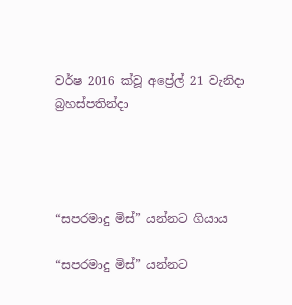වර්ෂ 2016 ක්වූ අප්‍රේල් 21 වැනිදා බ්‍රහස්පතින්දා




“සපරමාදු මිස්” යන්නට ගියාය

“සපරමාදු මිස්” යන්නට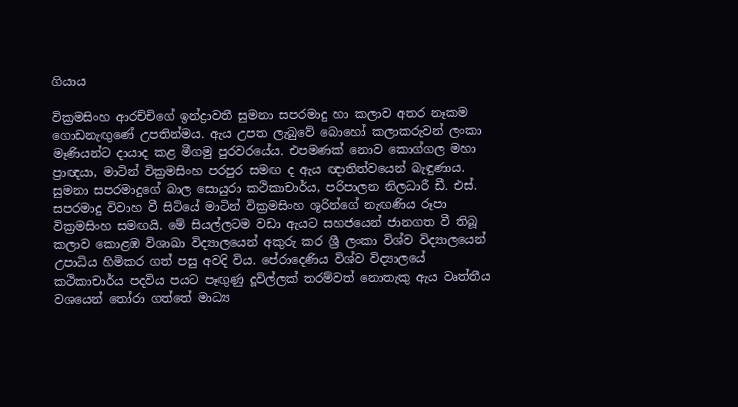ගියාය

වික්‍රමසිංහ ආරච්චිගේ ඉන්ද්‍රාවතී සුමනා සපරමාදු හා කලාව අතර නෑකම ගොඩනැඟුණේ උපතින්මය. ඇය උපත ලැබුවේ බොහෝ කලාකරුවන් ලංකා මෑණියන්ට දායාද කළ මීගමු පුරවරයේය. එපමණක් නොව කොග්ගල මහා ප්‍රාඥයා, මාටින් වික්‍රමසිංහ පරපුර සමඟ ද ඇය ඥාතිත්වයෙන් බැඳුණාය. සුමනා සපරමාදුගේ බාල සොයුරා කථිකාචාර්ය, පරිපාලන නිලධාරී ඩී. එස්. සපරමාදු විවාහ වී සිටියේ මාටින් වික්‍රමසිංහ ශූරින්ගේ නැඟණිය රූපා වික්‍රමසිංහ සමඟයි. මේ සියල්ලටම වඩා ඇයට සහජයෙන් ජානගත වී තිබූ කලාව කොළඹ විශාඛා විද්‍යාලයෙන් අකුරු කර ශ්‍රී ලංකා විශ්ව විද්‍යාලයෙන් උපාධිය හිමිකර ගත් පසු අවදි විය. පේරාදෙණිය විශ්ව විද්‍යාලයේ කථිකාචාර්ය පදවිය පයට පෑඟුණු දූවිල්ලක් තරම්වත් නොතැකු ඇය වෘත්තීය වශයෙන් තෝරා ගත්තේ මාධ්‍ය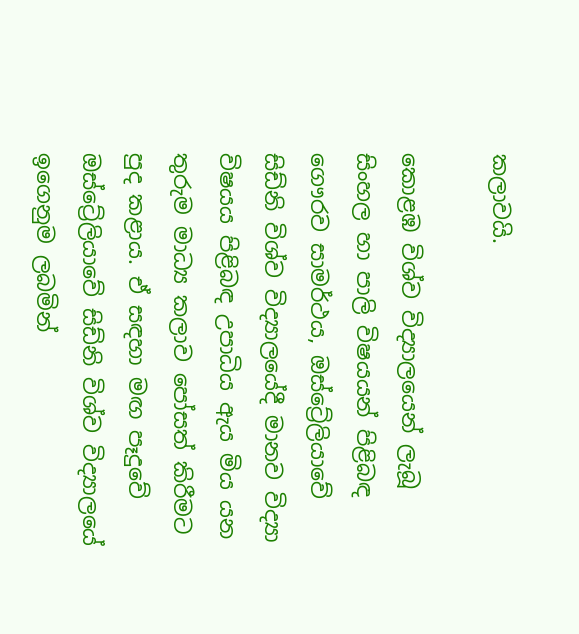කලාවයි.

කොළඹ විශ්ව විද්‍යාලයෙන් ලැබූ සිංහල හා පාලි විෂයයන් පිළිබඳ ගෞරව සාමර්ථය, ඔස්ට්‍රේලියාවේ සිඩ්නි විශ්ව විද්‍යාලයේදී මානව විද්‍යා විෂයය පිළිබඳ උපාධිය ඇය මිය යන තුරුම මාධ්‍ය කලාව පෝසත් කිරීමට පුද කළාය. ඒ සඳහා මඟ පෑදුවේ ඔස්ට්‍රේලියාවේ සිඩ්නි විශ්ව විද්‍යාලයේ ඉගෙනුම ලබමින්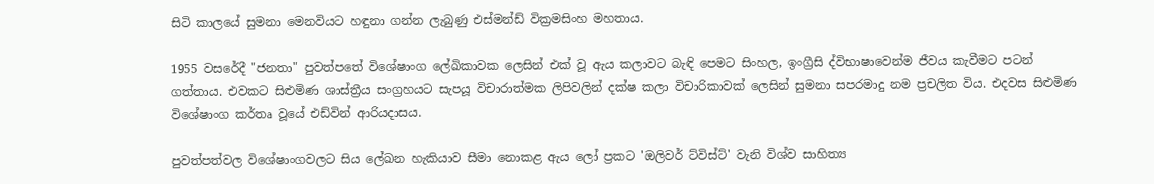සිටි කාලයේ සුමනා මෙනවියට හඳුනා ගන්න ලැබුණු එස්මන්ඩ් වික්‍රමසිංහ මහතාය.

1955 වසරේදී "ජනතා" පුවත්පතේ විශේෂාංග ලේඛිකාවක ලෙසින් එක් වූ ඇය කලාවට බැඳි පෙමට සිංහල, ඉංග්‍රීසි ද්විභාෂාවෙන්ම ජීවය කැවීමට පටන් ගත්තාය. එවකට සිළුමිණ ශාස්ත්‍රීය සංග්‍රහයට සැපයූ විචාරාත්මක ලිපිවලින් දක්ෂ කලා විචාරිකාවක් ලෙසින් සුමනා සපරමාදු නම ප්‍රචලිත විය. එදවස සිළුමිණ විශේෂාංග කර්තෘ වූයේ එඩ්වින් ආරියදාසය.

පුවත්පත්වල විශේෂාංගවලට සිය ලේඛන හැකියාව සීමා නොකළ ඇය ලෝ ප්‍රකට 'ඔලිවර් ට්විස්ට්' වැනි විශ්ව සාහිත්‍ය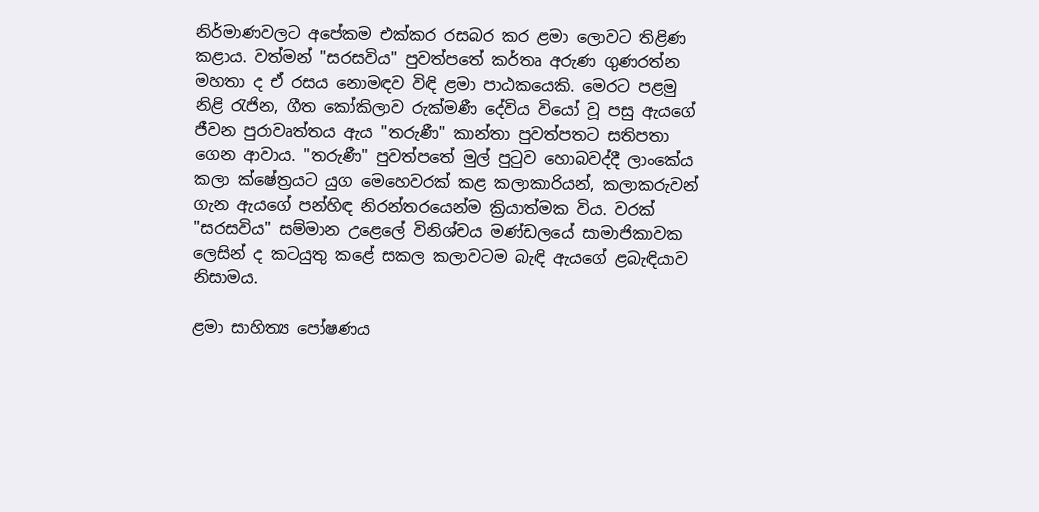නිර්මාණවලට අපේකම එක්කර රසබර කර ළමා ලොවට තිළිණ කළාය. වත්මන් "සරසවිය" පුවත්පතේ කර්තෘ අරුණ ගුණරත්න මහතා ද ඒ රසය නොමඳව විඳි ළමා පාඨකයෙකි. මෙරට පළමු නිළි රැජින, ගීත කෝකිලාව රුක්මණී දේවිය වියෝ වූ පසු ඇයගේ ජීවන පුරාවෘත්තය ඇය "තරුණී" කාන්තා පුවත්පතට සතිපතා ගෙන ආවාය. "තරුණී" පුවත්පතේ මුල් පුටුව හොබවද්දී ලාංකේය කලා ක්ෂේත්‍රයට යුග මෙහෙවරක් කළ කලාකාරියන්, කලාකරුවන් ගැන ඇයගේ පන්හිඳ නිරන්තරයෙන්ම ක්‍රියාත්මක විය. වරක් "සරසවිය" සම්මාන උළෙලේ විනිශ්චය මණ්ඩලයේ සාමාජිකාවක ලෙසින් ද කටයුතු කළේ සකල කලාවටම බැඳි ඇයගේ ළබැඳියාව නිසාමය.

ළමා සාහිත්‍ය පෝෂණය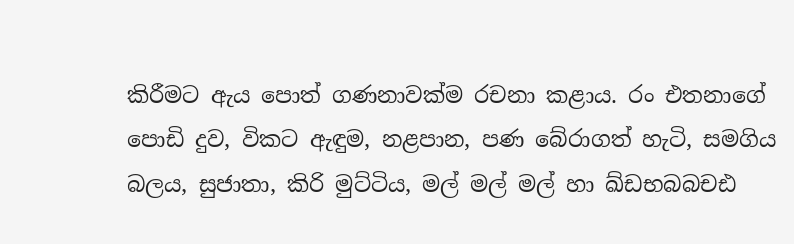කිරීමට ඇය පොත් ගණනාවක්ම රචනා කළාය. රං එතනාගේ පොඩි දුව, විකට ඇඳුම, නළපාන, පණ බේරාගත් හැටි, සමගිය බලය, සුජාතා, කිරි මුට්ටිය, මල් මල් මල් හා ඛ්ඩභබබචඪ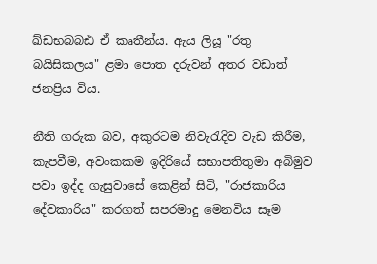ඛ්ඩභබබඪ ඒ කෘතීන්ය. ඇය ලියූ "රතු බයිසිකලය" ළමා පොත දරුවන් අතර වඩාත් ජනප්‍රිය විය.

නීති ගරුක බව, අකුරටම නිවැරැදිව වැඩ කිරීම, කැපවීම, අවංකකම ඉදිරියේ සභාපතිතුමා අබිමුව පවා ඉද්ද ගැසුවාසේ කෙළින් සිටි, "රාජකාරිය දේවකාරිය" කරගත් සපරමාදු මෙනවිය සෑම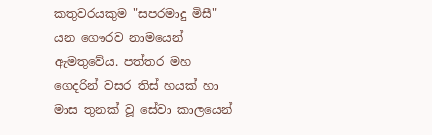කතුවරයකුම "සපරමාදු මිසී" යන ගෞරව නාමයෙන් ඇමතුවේය. පත්තර මහ ගෙදරින් වසර තිස් හයක් හා මාස තුනක් වූ සේවා කාලයෙන්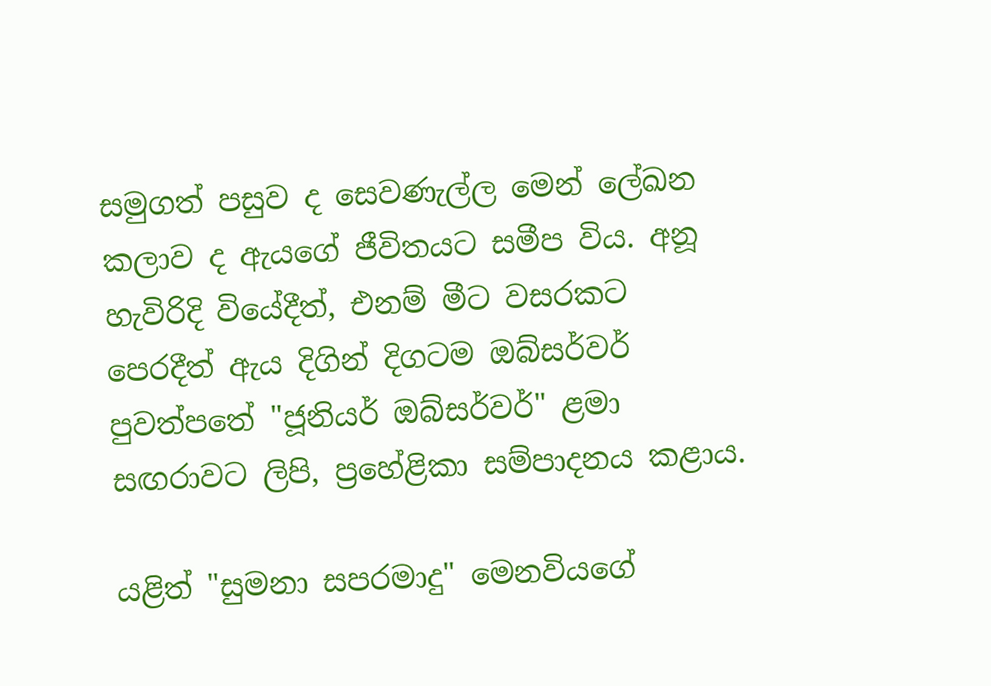සමුගත් පසුව ද සෙවණැල්ල මෙන් ලේඛන කලාව ද ඇයගේ ජීවිතයට සමීප විය. අනූ හැවිරිදි වියේදීත්, එනම් මීට වසරකට පෙරදීත් ඇය දිගින් දිගටම ඔබ්සර්වර් පුවත්පතේ "ජූනියර් ඔබ්සර්වර්" ළමා සඟරාවට ලිපි, ප්‍රහේළිකා සම්පාදනය කළාය.

යළිත් "සුමනා සපරමාදු" මෙනවියගේ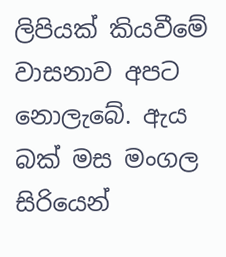ලිපියක් කියවීමේ වාසනාව අපට නොලැබේ. ඇය බක් මස මංගල සිරියෙන්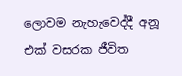ලොවම නැහැවෙද්දී අනූ එක් වසරක ජීවිත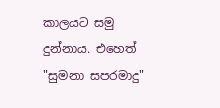කාලයට සමු දුන්නාය. එහෙත් "සුමනා සපරමාදු"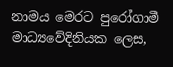නාමය මෙරට පුරෝගාමී මාධ්‍යවේදිනියක ලෙස,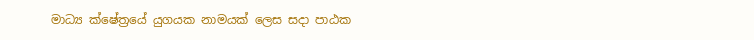මාධ්‍ය ක්ෂේත්‍රයේ යුගයක නාමයක් ලෙස සදා පාඨක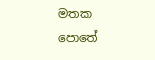මතක පොතේ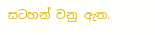සටහන් වනු ඇත.